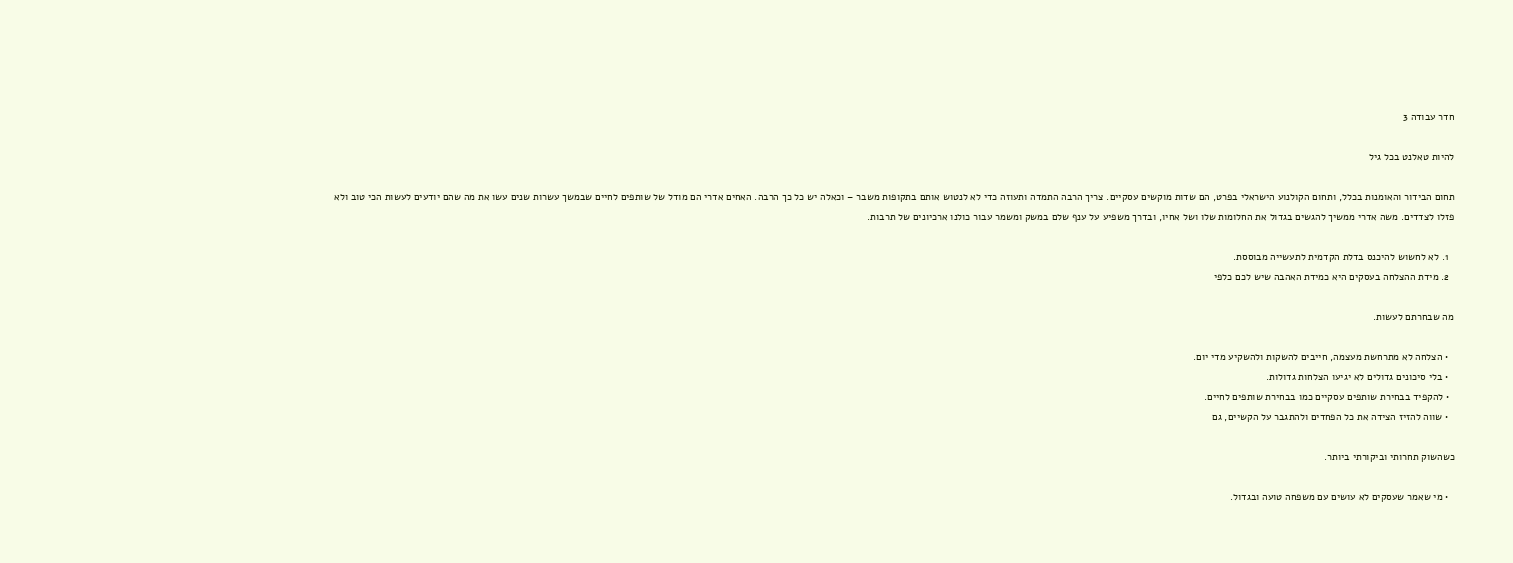חדר עבודה 3

להיות טאלנט בכל גיל

תחום הבידור והאומנות בכלל, ותחום הקולנוע הישראלי בפרט, הם שדות מוקשים עסקיים. צריך הרבה התמדה ותעוזה כדי לא לנטוש אותם בתקופות משבר – וכאלה יש כל כך הרבה. האחים אדרי הם מודל של שותפים לחיים שבמשך עשרות שנים עשו את מה שהם יודעים לעשות הכי טוב ולא פזלו לצדדים. משה אדרי ממשיך להגשים בגדול את החלומות שלו ושל אחיו, ובדרך משפיע על ענף שלם במשק ומשמר עבור כולנו ארכיונים של תרבות.

  1. לא לחשוש להיכנס בדלת הקדמית לתעשייה מבוססת.
  2. מידת ההצלחה בעסקים היא כמידת האהבה שיש לכם כלפי

מה שבחרתם לעשות.

  • הצלחה לא מתרחשת מעצמה, חייבים להשקות ולהשקיע מדי יום.
  • בלי סיכונים גדולים לא יגיעו הצלחות גדולות.
  • להקפיד בבחירת שותפים עסקיים כמו בבחירת שותפים לחיים.
  • שווה להזיז הצידה את כל הפחדים ולהתגבר על הקשיים, גם

כשהשוק תחרותי וביקורתי ביותר.

  • מי שאמר שעסקים לא עושים עם משפחה טועה ובגדול.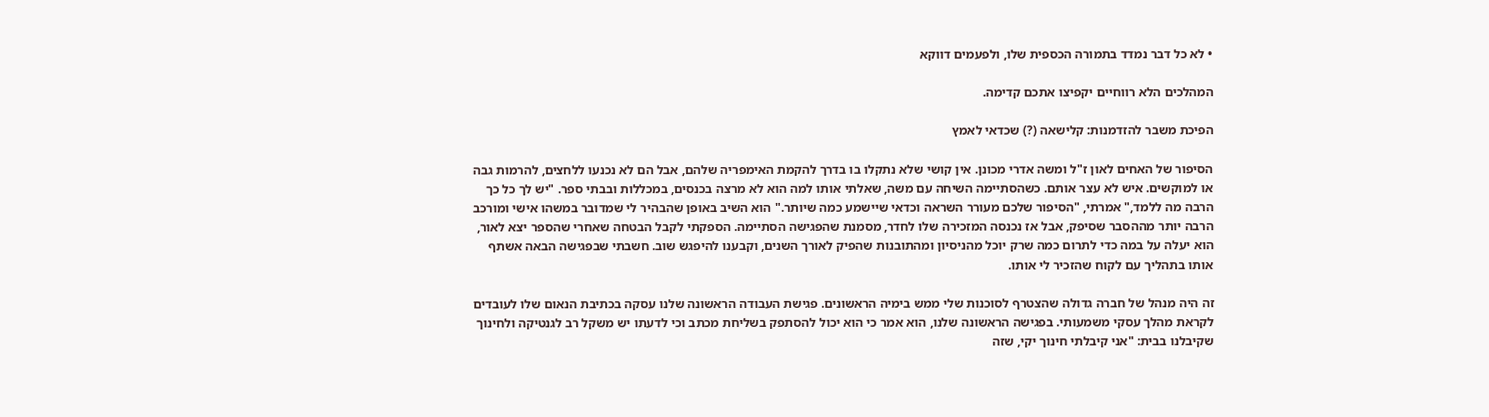• לא כל דבר נמדד בתמורה הכספית שלו, ולפעמים דווקא

המהלכים הלא רווחיים יקפיצו אתכם קדימה.

הפיכת משבר להזדמנות: קלישאה (?) שכדאי לאמץ

הסיפור של האחים לאון ז"ל ומשה אדרי מכונן. אין קושי שלא נתקלו בו בדרך להקמת האימפריה שלהם, אבל הם לא נכנעו ללחצים, להרמות גבה או למוקשים. איש לא עצר אותם. כשהסתיימה השיחה עם משה, שאלתי אותו למה הוא לא מרצה בכנסים, במכללות ובבתי ספר. "יש לך כל כך הרבה מה ללמד," אמרתי, "הסיפור שלכם מעורר השראה וכדאי שיישמע כמה שיותר." הוא השיב באופן שהבהיר לי שמדובר במשהו אישי ומורכב הרבה יותר מההסבר שסיפק, אבל אז נכנסה המזכירה שלו לחדר, מסמנת שהפגישה הסתיימה. הספקתי לקבל הבטחה שאחרי שהספר יצא לאור, הוא יעלה על במה כדי לתרום כמה שרק יוכל מהניסיון ומהתובנות שהפיק לאורך השנים, וקבענו להיפגש שוב. חשבתי שבפגישה הבאה אשתף אותו בתהליך עם לקוח שהזכיר לי אותו.

זה היה מנהל של חברה גדולה שהצטרף לסוכנות שלי ממש בימיה הראשונים. פגישת העבודה הראשונה שלנו עסקה בכתיבת הנאום שלו לעובדים לקראת מהלך עסקי משמעותי. בפגישה הראשונה שלנו, הוא אמר כי הוא יכול להסתפק בשליחת מכתב וכי לדעתו יש משקל רב לגנטיקה ולחינוך שקיבלנו בבית: "אני קיבלתי חינוך יקי, שזה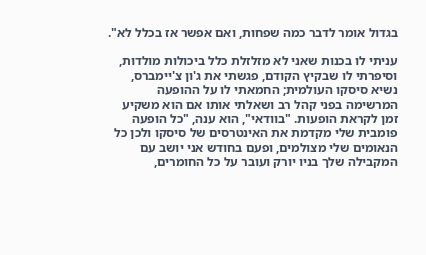בגדול אומר לדבר כמה שפחות, ואם אפשר אז בכלל לא".

עניתי לו בכנות שאני לא מזלזלת כלל ביכולות מולדות, וסיפרתי לו שבקיץ הקודם, פגשתי את ג'ון צ'יימברס, נשיא סיסקו העולמית; החמאתי לו על ההופעה המרשימה בפני קהל רב ושאלתי אותו אם הוא משקיע זמן לקראת הופעות. "בוודאי", הוא ענה, "כל הופעה פומבית שלי מקדמת את האינטרסים של סיסקו ולכן כל הנאומים שלי מצולמים, ופעם בחודש אני יושב עם המקבילה שלך בניו יורק ועובר על כל החומרים,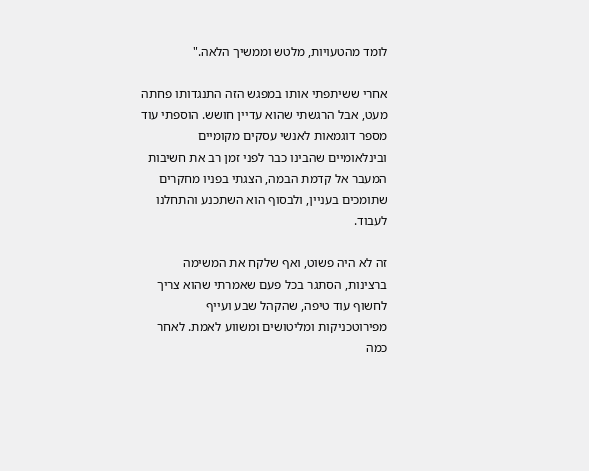לומד מהטעויות, מלטש וממשיך הלאה."

אחרי ששיתפתי אותו במפגש הזה התנגדותו פחתה מעט, אבל הרגשתי שהוא עדיין חושש. הוספתי עוד מספר דוגמאות לאנשי עסקים מקומיים ובינלאומיים שהבינו כבר לפני זמן רב את חשיבות המעבר אל קדמת הבמה, הצגתי בפניו מחקרים שתומכים בעניין, ולבסוף הוא השתכנע והתחלנו לעבוד.

זה לא היה פשוט, ואף שלקח את המשימה ברצינות, הסתגר בכל פעם שאמרתי שהוא צריך לחשוף עוד טיפה, שהקהל שבע ועייף מפירוטכניקות ומליטושים ומשווע לאמת. לאחר כמה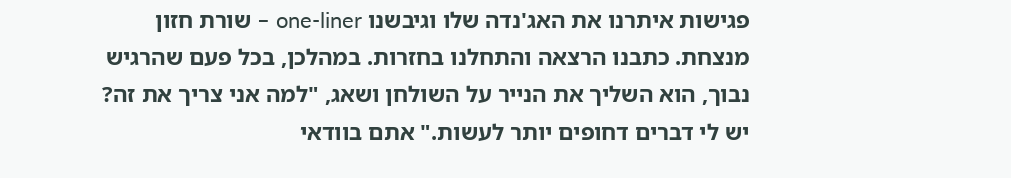פגישות איתרנו את האג'נדה שלו וגיבשנו one-liner – שורת חזון מנצחת. כתבנו הרצאה והתחלנו בחזרות. במהלכן, בכל פעם שהרגיש נבוך, הוא השליך את הנייר על השולחן ושאג, "למה אני צריך את זה? יש לי דברים דחופים יותר לעשות." אתם בוודאי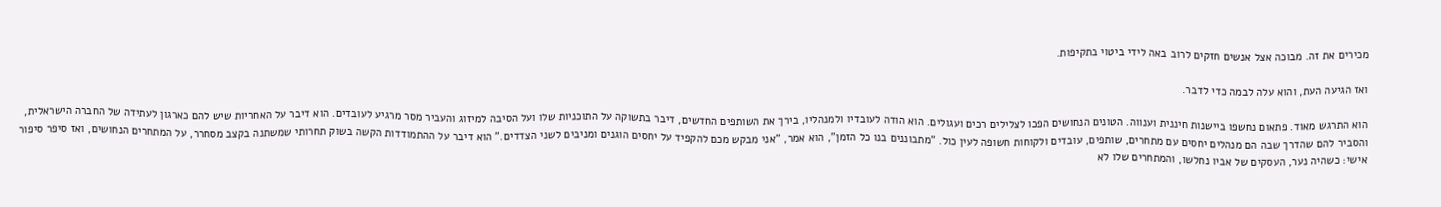מכירים את זה. מבוכה אצל אנשים חזקים לרוב באה לידי ביטוי בתקיפות.

ואז הגיעה העת, והוא עלה לבמה כדי לדבר.

הוא התרגש מאוד. פתאום נחשפו ביישנות חיננית וענווה. הטונים הנחושים הפכו לצלילים רכים ועגולים. הוא הודה לעובדיו ולמנהליו, בירך את השותפים החדשים, דיבר בתשוקה על התוכניות שלו ועל הסיבה למיזוג והעביר מסר מרגיע לעובדים. הוא דיבר על האחריות שיש להם כארגון לעתידה של החברה הישראלית, והסביר להם שהדרך שבה הם מנהלים יחסים עם מתחרים, שותפים, עובדים ולקוחות חשופה לעין כול. "מתבוננים בנו כל הזמן", הוא אמר, "אני מבקש מכם להקפיד על יחסים הוגנים ומניבים לשני הצדדים." הוא דיבר על ההתמודדות הקשה בשוק תחרותי שמשתנה בקצב מסחרר, על המתחרים הנחושים, ואז סיפר סיפור אישי: כשהיה נער, העסקים של אביו נחלשו, והמתחרים שלו לא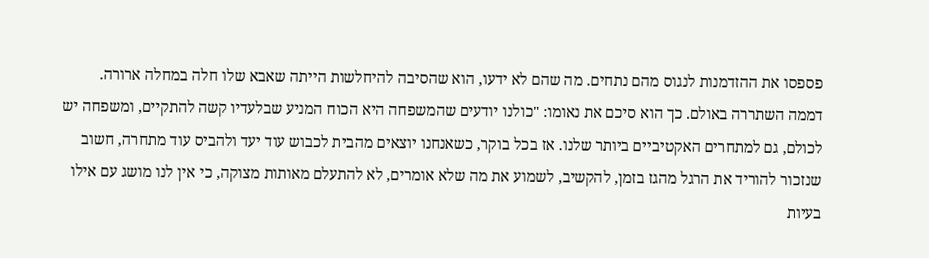פספסו את ההזדמנות לנגוס מהם נתחים. מה שהם לא ידעו, הוא שהסיבה להיחלשות הייתה שאבא שלו חלה במחלה ארורה. דממה השתררה באולם. כך הוא סיכם את נאומו: "כולנו יודעים שהמשפחה היא הכוח המניע שבלעדיו קשה להתקיים, ומשפחה יש לכולם, גם למתחרים האקטיביים ביותר שלנו. אז בכל בוקר, כשאנחנו יוצאים מהבית לכבוש עוד יעד ולהביס עוד מתחרה, חשוב שנזכור להוריד את הרגל מהגז בזמן, להקשיב, לשמוע את מה שלא אומרים, לא להתעלם מאותות מצוקה, כי אין לנו מושג עם אילו בעיות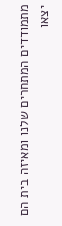מתמודדים המתחרים שלנו ומאיזה בית הם יצאו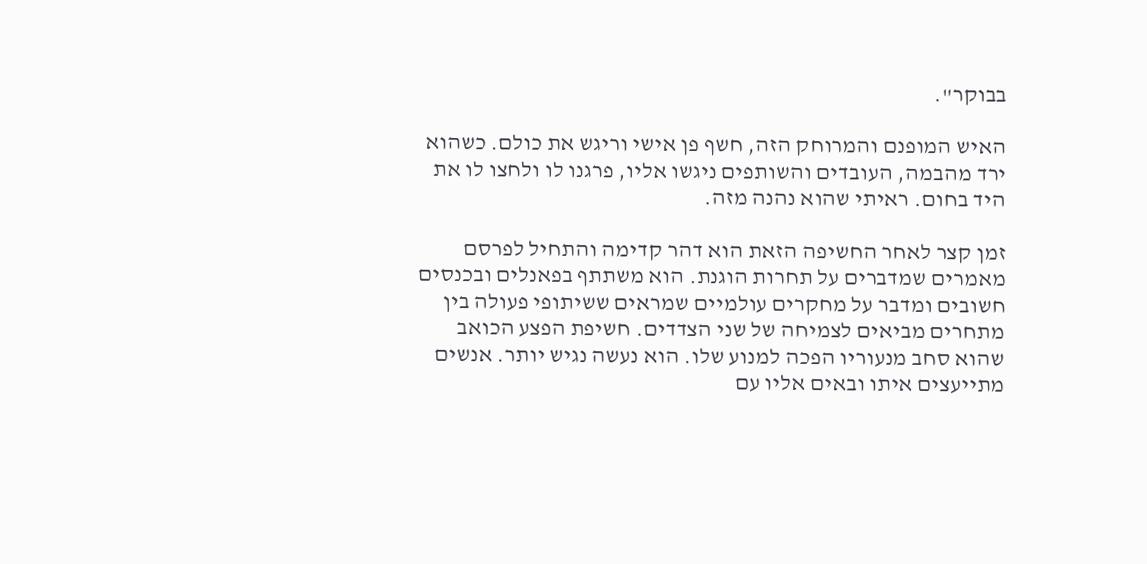בבוקר".

האיש המופנם והמרוחק הזה, חשף פן אישי וריגש את כולם. כשהוא ירד מהבמה, העובדים והשותפים ניגשו אליו, פרגנו לו ולחצו לו את היד בחום. ראיתי שהוא נהנה מזה.

זמן קצר לאחר החשיפה הזאת הוא דהר קדימה והתחיל לפרסם מאמרים שמדברים על תחרות הוגנת. הוא משתתף בפאנלים ובכנסים חשובים ומדבר על מחקרים עולמיים שמראים ששיתופי פעולה בין מתחרים מביאים לצמיחה של שני הצדדים. חשיפת הפצע הכואב שהוא סחב מנעוריו הפכה למנוע שלו. הוא נעשה נגיש יותר. אנשים מתייעצים איתו ובאים אליו עם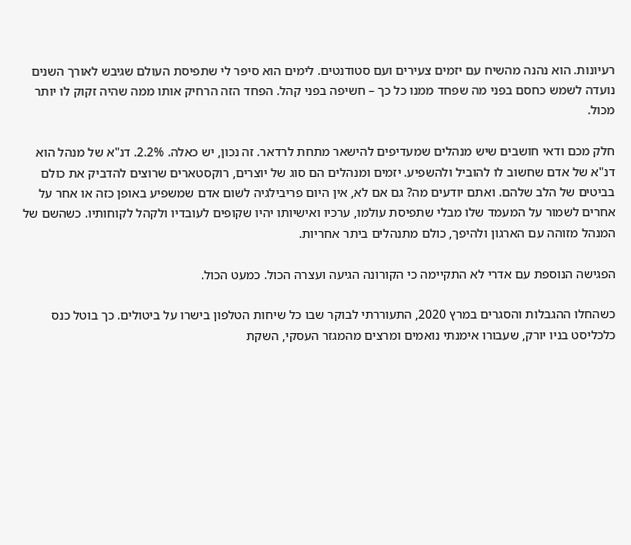רעיונות. הוא נהנה מהשיח עם יזמים צעירים ועם סטודנטים. לימים הוא סיפר לי שתפיסת העולם שגיבש לאורך השנים נועדה לשמש כחסם בפני מה שפחד ממנו כל כך – חשיפה בפני קהל. הפחד הזה הרחיק אותו ממה שהיה זקוק לו יותר מכול.

חלק מכם ודאי חושבים שיש מנהלים שמעדיפים להישאר מתחת לרדאר. זה נכון, יש כאלה. 2.2%. דנ"א של מנהל הוא דנ"א של אדם שחשוב לו להוביל ולהשפיע. יזמים ומנהלים הם סוג של יוצרים, רוקסטארים שרוצים להדביק את כולם בביטים של הלב שלהם. ואתם יודעים מה? גם אם לא, אין היום פריבילגיה לשום אדם שמשפיע באופן כזה או אחר על אחרים לשמור על המעמד שלו מבלי שתפיסת עולמו, ערכיו ואישיותו יהיו שקופים לעובדיו ולקהל לקוחותיו. כשהשם של המנהל מזוהה עם הארגון ולהיפך, כולם מתנהלים ביתר אחריות.

הפגישה הנוספת עם אדרי לא התקיימה כי הקורונה הגיעה ועצרה הכול. כמעט הכול.

כשהחלו ההגבלות והסגרים במרץ 2020, התעוררתי לבוקר שבו כל שיחות הטלפון בישרו על ביטולים. כך בוטל כנס כלכליסט בניו יורק, שעבורו אימנתי נואמים ומרצים מהמגזר העסקי, השקת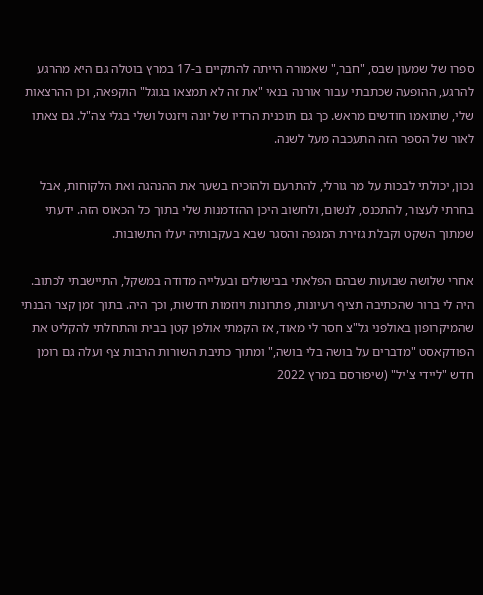ספרו של שמעון שבס, "חבר," שאמורה הייתה להתקיים ב-17 במרץ בוטלה גם היא מהרגע להרגע, ההופעה שכתבתי עבור אורנה בנאי "את זה לא תמצאו בגוגל" הוקפאה, וכן ההרצאות שלי, שתואמו חודשים מראש. כך גם תוכנית הרדיו של יונה ויזנטל ושלי בגלי צה"ל. גם צאתו לאור של הספר הזה התעכבה מעל לשנה.

נכון, יכולתי לבכות על מר גורלי, להתרעם ולהוכיח בשער את ההנהגה ואת הלקוחות, אבל בחרתי לעצור, להתכנס, לנשום, ולחשוב היכן ההזדמנות שלי בתוך כל הכאוס הזה. ידעתי שמתוך השקט וקבלת גזירת המגפה והסגר שבא בעקבותיה יעלו התשובות.

אחרי שלושה שבועות שבהם הפלאתי בבישולים ובעלייה מדודה במשקל, התיישבתי לכתוב. היה לי ברור שהכתיבה תציף רעיונות, פתרונות ויוזמות חדשות, וכך היה. בתוך זמן קצר הבנתי שהמיקרופון באולפני גל"צ חסר לי מאוד, אז הקמתי אולפן קטן בבית והתחלתי להקליט את הפודקאסט "מדברים על בושה בלי בושה," ומתוך כתיבת השורות הרבות צף ועלה גם רומן חדש "ליידי צ'יל" (שיפורסם במרץ 2022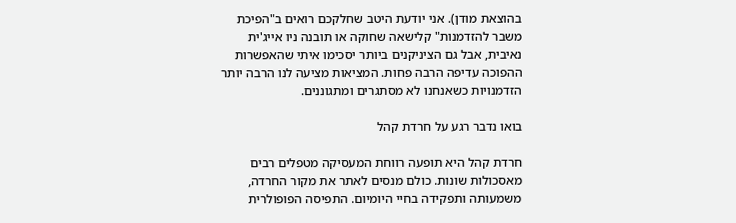בהוצאת מודן). אני יודעת היטב שחלקכם רואים ב"הפיכת משבר להזדמנות" קלישאה שחוקה או תובנה ניו אייג'ית נאיבית, אבל גם הציניקנים ביותר יסכימו איתי שהאפשרות ההפוכה עדיפה הרבה פחות. המציאות מציעה לנו הרבה יותר הזדמנויות כשאנחנו לא מסתגרים ומתגוננים.

בואו נדבר רגע על חרדת קהל

חרדת קהל היא תופעה רווחת המעסיקה מטפלים רבים מאסכולות שונות. כולם מנסים לאתר את מקור החרדה, משמעותה ותפקידה בחיי היומיום. התפיסה הפופולרית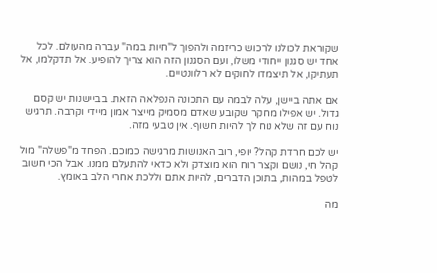שקוראת לכולנו לרכוש כריזמה ולהפוך ל"חיות במה" עברה מהעולם. לכל אחד יש סגנון ייחודי משלו, ועם הסגנון הזה הוא צריך להופיע. אל תדקלמו, אל תעתיקו, אל תיצמדו לחוקים לא רלוונטיים.

אם אתה ביישן, עלה לבמה עם התכונה הנפלאה הזאת. בביישנות יש קסם גדול. יש אפילו מחקר שקובע שאדם מסמיק מייצר אמון מיידי וקרבה. תרגיש נוח עם זה שלא נוח לך להיות חשוף. אין טבעי מזה.

יש לכם חרדת קהל? יופי, רוב האנושות מרגישה כמוכם. הפחד מ"פשלה" מול קהל חי, נושם וקצר רוח הוא מוצדק ולא כדאי להתעלם ממנו. אבל הכי חשוב לטפל במהות, בתוכן הדברים, להיות אתם וללכת אחרי הלב באומץ.

מה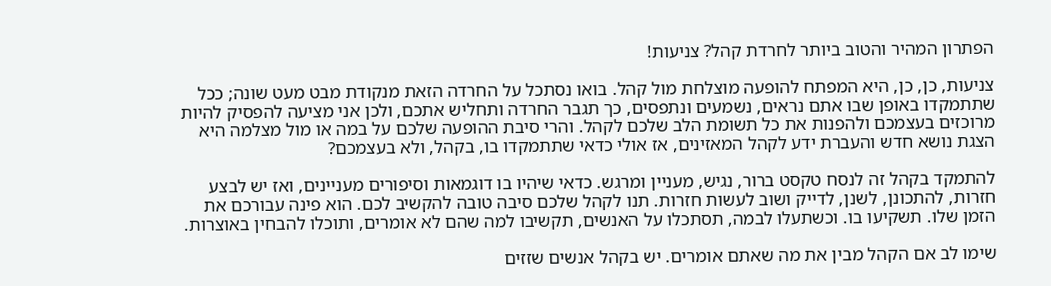הפתרון המהיר והטוב ביותר לחרדת קהל? צניעות!

צניעות, כן, כן, היא המפתח להופעה מוצלחת מול קהל. בואו נסתכל על החרדה הזאת מנקודת מבט מעט שונה; ככל שתתמקדו באופן שבו אתם נראים, נשמעים ונתפסים, כך תגבר החרדה ותחליש אתכם, ולכן אני מציעה להפסיק להיות מרוכזים בעצמכם ולהפנות את כל תשומת הלב שלכם לקהל. והרי סיבת ההופעה שלכם על במה או מול מצלמה היא הצגת נושא חדש והעברת ידע לקהל המאזינים, אז אולי כדאי שתתמקדו בו, בקהל, ולא בעצמכם?

להתמקד בקהל זה לנסח טקסט ברור, נגיש, מעניין ומרגש. כדאי שיהיו בו דוגמאות וסיפורים מעניינים, ואז יש לבצע חזרות, להתכונן, לשנן, לדייק ושוב לעשות חזרות. תנו לקהל שלכם סיבה טובה להקשיב לכם. הוא פינה עבורכם את הזמן שלו. תשקיעו בו. וכשתעלו לבמה, תסתכלו על האנשים, תקשיבו למה שהם לא אומרים, ותוכלו להבחין באוצרות.

שימו לב אם הקהל מבין את מה שאתם אומרים. יש בקהל אנשים שזזים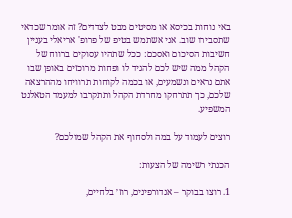באי נוחות בכיסא או מסיטים מבט לצדדים? זה אומר שכדאי שתסבירו שוב. אני אשתמש בטיפ של פרופ' אריאלי בעניין חשיבות הסיכום ואסכם: ככל שתהיו עסוקים ברווח של הקהל ממה שיש לכם להגיד לו ופחות מרוכזים באופן שבו אתם נראים ונשמעים, או בכמה לקוחות תרוויחו מההרצאה שלכם, כך תתרחקו מחרדת הקהל ותתקרבו למעמד הטאלנט המשפיע.

רוצים לעמוד על במה ולסחוף את הקהל שמולכם?

הכנתי רשימה של הצעות:

1. רוצו בבוקר – אנדורפינים, רוז׳ בלחיים,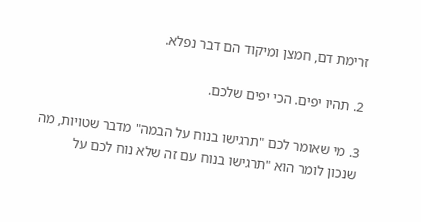זרימת דם, חמצן ומיקוד הם דבר נפלא.

2. תהיו יפים. הכי יפים שלכם.

3. מי שאומר לכם "תרגישו בנוח על הבמה" מדבר שטויות, מה שנכון לומר הוא "תרגישו בנוח עם זה שלא נוח לכם על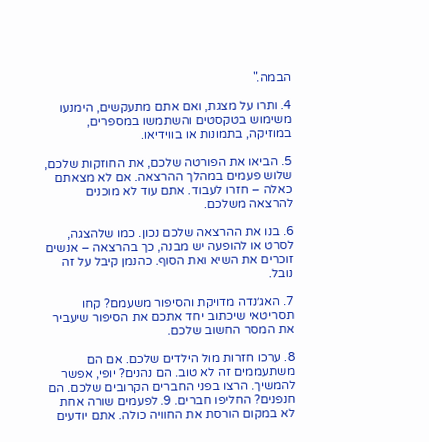הבמה."

4. ותרו על מצגת, ואם אתם מתעקשים, הימנעו משימוש בטקסטים והשתמשו במספרים, במוזיקה, בתמונות או בווידיאו.

5. הביאו את הפורטה שלכם, את החוזקות שלכם, שלוש פעמים במהלך ההרצאה. אם לא מצאתם כאלה – חזרו לעבוד. אתם עוד לא מוכנים להרצאה משלכם.

6. בנו את ההרצאה שלכם נכון. כמו שלהצגה, לסרט או להופעה יש מבנה, כך בהרצאה – אנשים זוכרים את השיא ואת הסוף. כהנמן קיבל על זה נובל.

7. האג׳נדה מדויקת והסיפור משעמם? קחו תסריטאי שיכתוב יחד אתכם את הסיפור שיעביר את המסר החשוב שלכם.

8. ערכו חזרות מול הילדים שלכם. אם הם משתעממים זה לא טוב. הם נהנים? יופי, אפשר להמשיך. הרצו בפני החברים הקרובים שלכם. הם חנפנים? החליפו חברים. 9. לפעמים שורה אחת לא במקום הורסת את החוויה כולה. אתם יודעים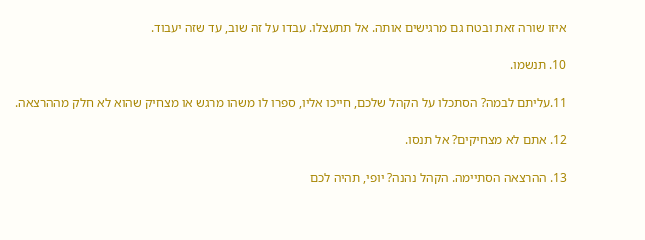איזו שורה זאת ובטח גם מרגישים אותה. אל תתעצלו. עבדו על זה שוב, עד שזה יעבוד.

10. תנשמו.

11.עליתם לבמה? הסתכלו על הקהל שלכם, חייכו אליו, ספרו לו משהו מרגש או מצחיק שהוא לא חלק מההרצאה.

12. אתם לא מצחיקים? אל תנסו.

13. ההרצאה הסתיימה. הקהל נהנה? יופי, תהיה לכם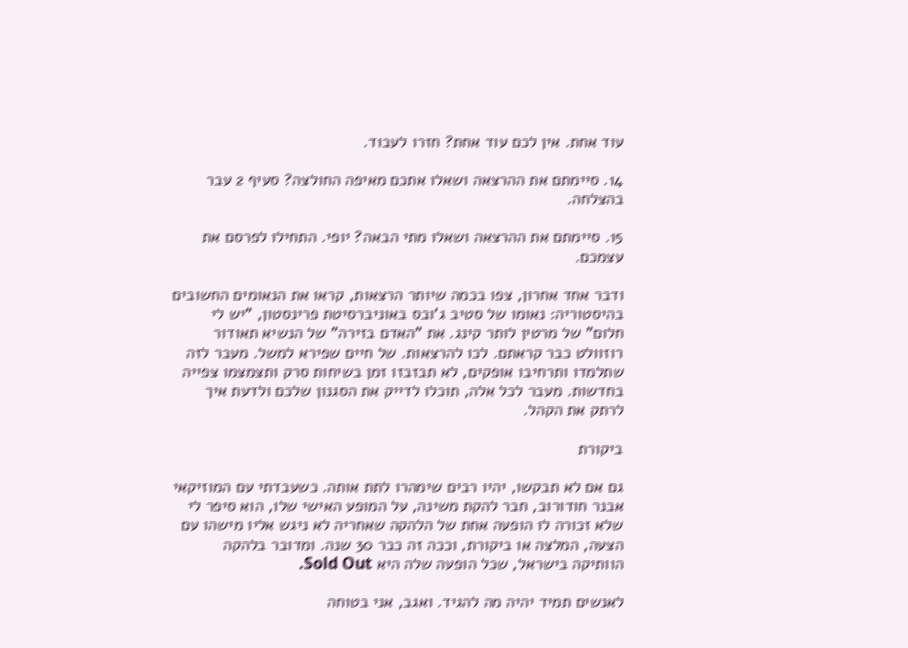עוד אחת. אין לכם עוד אחת? חזרו לעבוד.

14. סיימתם את ההרצאה ושאלו אתכם מאיפה החולצה? סעיף 2 עבר בהצלחה.

15. סיימתם את ההרצאה ושאלו מתי הבאה? יופי. התחילו לפרסם את עצמכם.

ודבר אחד אחרון, צפו בכמה שיותר הרצאות, קראו את הנאומים החשובים בהיסטוריה: נאומו של סטיב ג'ובס באוניברסיטת פרינסטון, "יש לי חלום" של מרטין לותר קינג. את "האדם בזירה" של הנשיא תאודור רוזוולט כבר קראתם. לכו להרצאות. של חיים שפירא למשל. מעבר לזה שתלמדו ותרחיבו אופקים, לא תבזבזו זמן בשיחות סרק ותצמצמו צפייה בחדשות. מעבר לכל אלה, תוכלו לדייק את הסגנון שלכם ולדעת איך לרתק את הקהל.

ביקורת

גם אם לא תבקשו, יהיו רבים שימהרו לתת אותה. כשעבדתי עם המוזיקאי אבנר חודורוב, חבר להקת משינה, על המופע האישי שלו, הוא סיפר לי שלא זכורה לו הופעה אחת של הלהקה שאחריה לא ניגש אליו מישהו עם הצעה, המלצה או ביקורת, וככה זה כבר 30 שנה. ומדובר בלהקה הוותיקה בישראל, שכל הופעה שלה היא Sold Out.

לאנשים תמיד יהיה מה להגיד. ואגב, אני בטוחה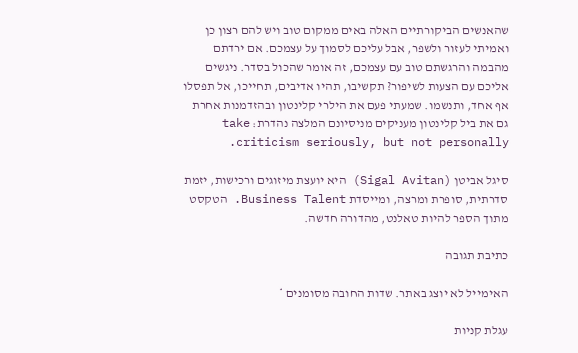שהאנשים הביקורתיים האלה באים ממקום טוב ויש להם רצון כן ואמיתי לעזור ולשפר, אבל עליכם לסמוך על עצמכם. אם ירדתם מהבמה והרגשתם טוב עם עצמכם, זה אומר שהכול בסדר. ניגשים אליכם עם הצעות לשיפור? תקשיבו, תהיו אדיבים, תחייכו, אל תפסלו אף אחד, ותנשמו. שמעתי פעם את הילרי קלינטון ובהזדמנות אחרת גם את ביל קלינטון מעניקים מניסיונם המלצה נהדרת: take criticism seriously, but not personally.

סיגל אביטן (Sigal Avitan) היא יועצת מיזוגים ורכישות, יזמת סדרתית, סופרת ומרצה, ומייסדת Business Talent. הטקסט מתוך הספר להיות טאלנט, מהדורה חדשה.

כתיבת תגובה

האימייל לא יוצג באתר. שדות החובה מסומנים *

עגלת קניות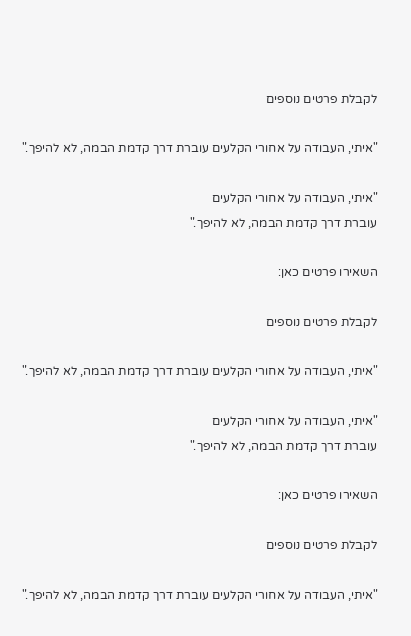לקבלת פרטים נוספים

"איתי, העבודה על אחורי הקלעים עוברת דרך קדמת הבמה, לא להיפך."

"איתי, העבודה על אחורי הקלעים
עוברת דרך קדמת הבמה, לא להיפך."

השאירו פרטים כאן:

לקבלת פרטים נוספים

"איתי, העבודה על אחורי הקלעים עוברת דרך קדמת הבמה, לא להיפך."

"איתי, העבודה על אחורי הקלעים
עוברת דרך קדמת הבמה, לא להיפך."

השאירו פרטים כאן:

לקבלת פרטים נוספים

"איתי, העבודה על אחורי הקלעים עוברת דרך קדמת הבמה, לא להיפך."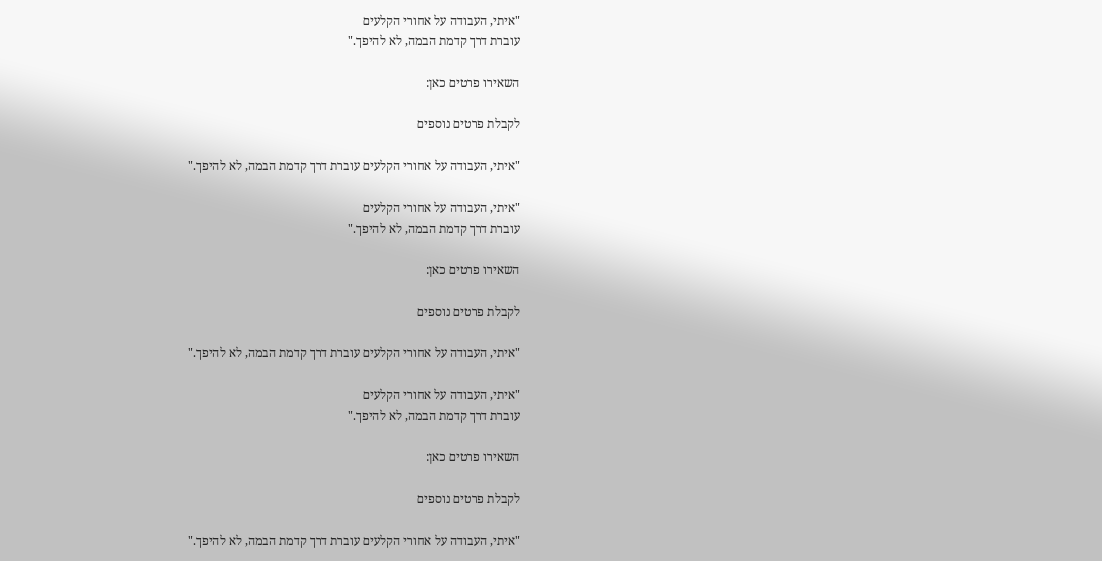"איתי, העבודה על אחורי הקלעים
עוברת דרך קדמת הבמה, לא להיפך."

השאירו פרטים כאן:

לקבלת פרטים נוספים

"איתי, העבודה על אחורי הקלעים עוברת דרך קדמת הבמה, לא להיפך."

"איתי, העבודה על אחורי הקלעים
עוברת דרך קדמת הבמה, לא להיפך."

השאירו פרטים כאן:

לקבלת פרטים נוספים

"איתי, העבודה על אחורי הקלעים עוברת דרך קדמת הבמה, לא להיפך."

"איתי, העבודה על אחורי הקלעים
עוברת דרך קדמת הבמה, לא להיפך."

השאירו פרטים כאן:

לקבלת פרטים נוספים

"איתי, העבודה על אחורי הקלעים עוברת דרך קדמת הבמה, לא להיפך."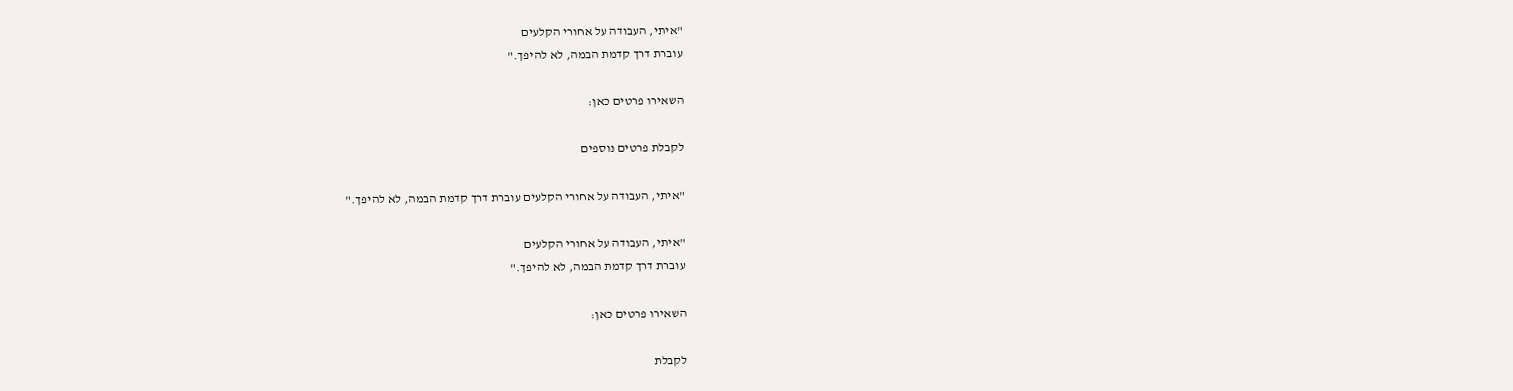"איתי, העבודה על אחורי הקלעים
עוברת דרך קדמת הבמה, לא להיפך."

השאירו פרטים כאן:

לקבלת פרטים נוספים

"איתי, העבודה על אחורי הקלעים עוברת דרך קדמת הבמה, לא להיפך."

"איתי, העבודה על אחורי הקלעים
עוברת דרך קדמת הבמה, לא להיפך."

השאירו פרטים כאן:

לקבלת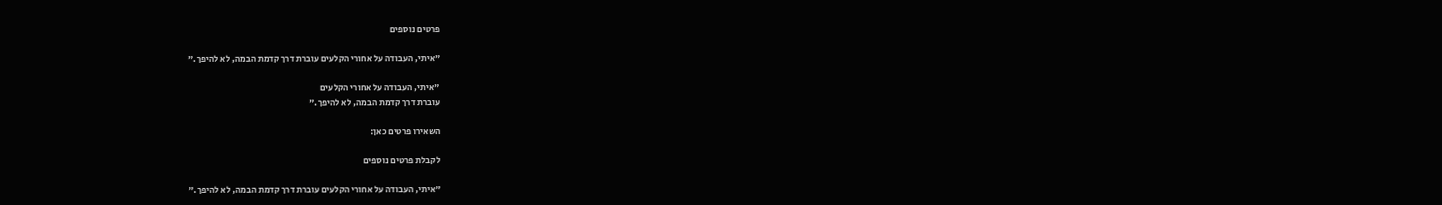פרטים נוספים

"איתי, העבודה על אחורי הקלעים עוברת דרך קדמת הבמה, לא להיפך."

"איתי, העבודה על אחורי הקלעים
עוברת דרך קדמת הבמה, לא להיפך."

השאירו פרטים כאן:

לקבלת פרטים נוספים

"איתי, העבודה על אחורי הקלעים עוברת דרך קדמת הבמה, לא להיפך."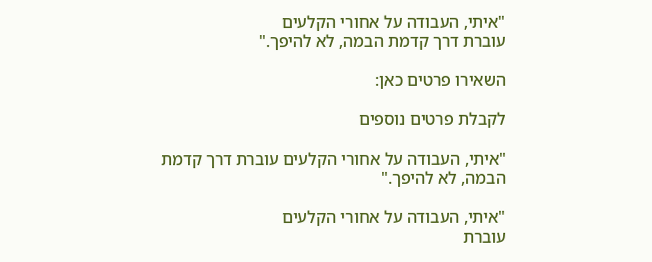"איתי, העבודה על אחורי הקלעים
עוברת דרך קדמת הבמה, לא להיפך."

השאירו פרטים כאן:

לקבלת פרטים נוספים

"איתי, העבודה על אחורי הקלעים עוברת דרך קדמת הבמה, לא להיפך."

"איתי, העבודה על אחורי הקלעים
עוברת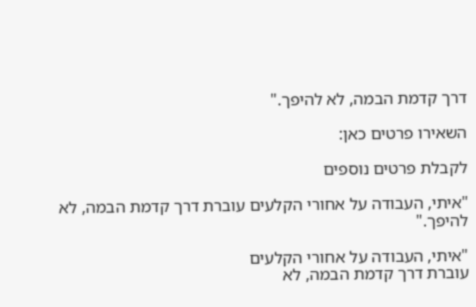דרך קדמת הבמה, לא להיפך."

השאירו פרטים כאן:

לקבלת פרטים נוספים

"איתי, העבודה על אחורי הקלעים עוברת דרך קדמת הבמה, לא להיפך."

"איתי, העבודה על אחורי הקלעים
עוברת דרך קדמת הבמה, לא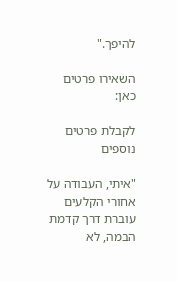להיפך."

השאירו פרטים כאן:

לקבלת פרטים נוספים

"איתי, העבודה על אחורי הקלעים עוברת דרך קדמת הבמה, לא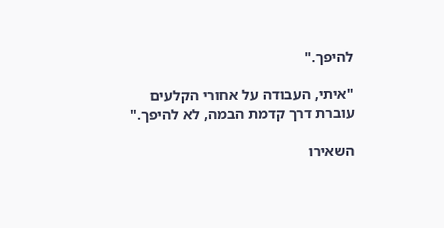להיפך."

"איתי, העבודה על אחורי הקלעים
עוברת דרך קדמת הבמה, לא להיפך."

השאירו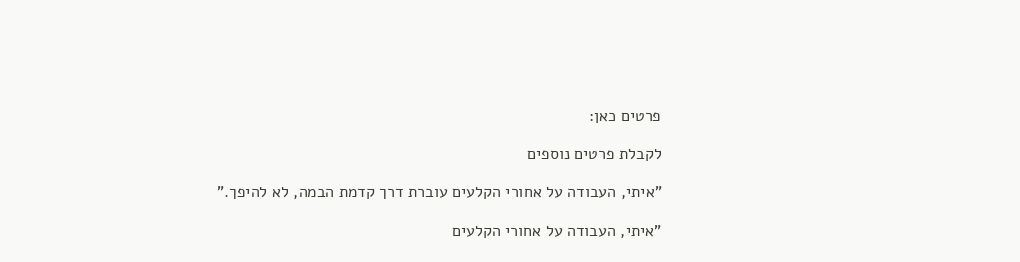פרטים כאן:

לקבלת פרטים נוספים

"איתי, העבודה על אחורי הקלעים עוברת דרך קדמת הבמה, לא להיפך."

"איתי, העבודה על אחורי הקלעים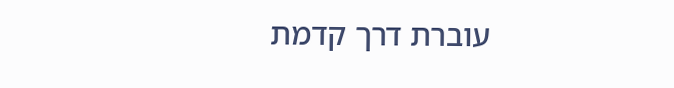עוברת דרך קדמת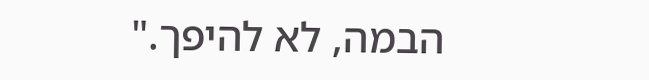הבמה, לא להיפך."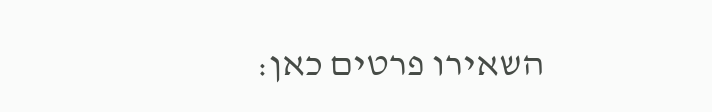השאירו פרטים כאן: